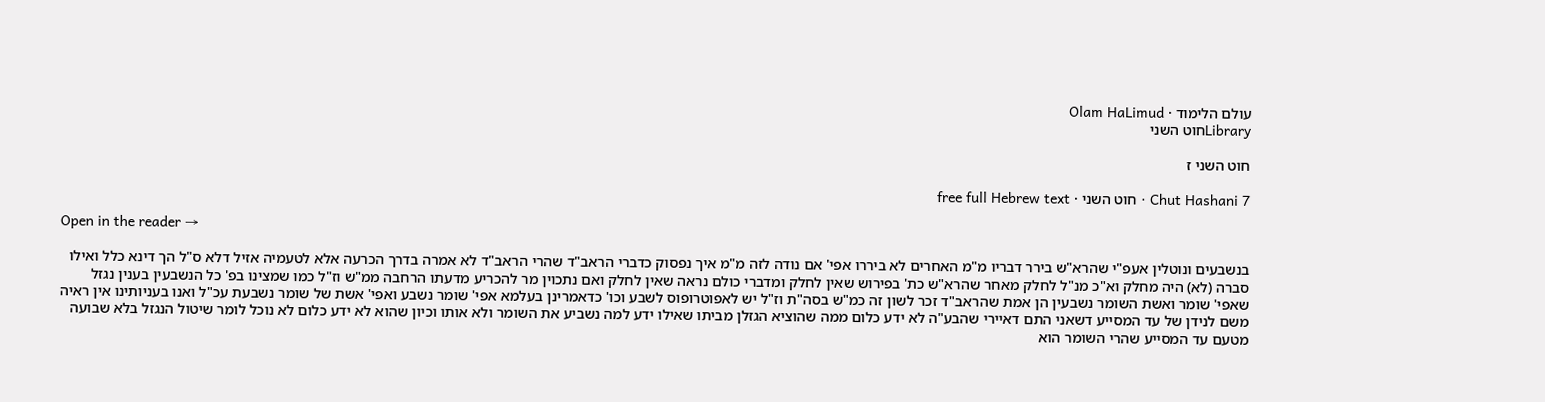עולם הלימוד · Olam HaLimud
Libraryחוט השני

חוט השני ז

Chut Hashani 7 · חוט השני · free full Hebrew text

Open in the reader →

בנשבעים ונוטלין אעפ"י שהרא"ש בירר דבריו מ"מ האחרים לא ביררו אפי' אם נודה לזה מ"מ איך נפסוק כדברי הראב"ד שהרי הראב"ד לא אמרה בדרך הכרעה אלא לטעמיה אזיל דלא ס"ל הך דינא כלל ואילו סברה (לא) היה מחלק וא"כ מנ"ל לחלק מאחר שהרא"ש כת' בפירוש שאין לחלק ומדברי כולם נראה שאין לחלק ואם נתכוין מר להכריע מדעתו הרחבה ממ"ש וז"ל כמו שמצינו בפ' כל הנשבעין בענין נגזל שאפי' שומר ואשת השומר נשבעין הן אמת שהראב"ד זכר לשון זה כמ"ש בסה"ת וז"ל יש לאפוטרופוס לשבע וכו' כדאמרינן בעלמא אפי' שומר נשבע ואפי' אשת של שומר נשבעת עכ"ל ואנו בעניותינו אין ראיה משם לנידן של עד המסייע דשאני התם דאיירי שהבע"ה לא ידע כלום ממה שהוציא הגזלן מביתו שאילו ידע למה נשביע את השומר ולא אותו וכיון שהוא לא ידע כלום לא נוכל לומר שיטול הנגזל בלא שבועה מטעם עד המסייע שהרי השומר הוא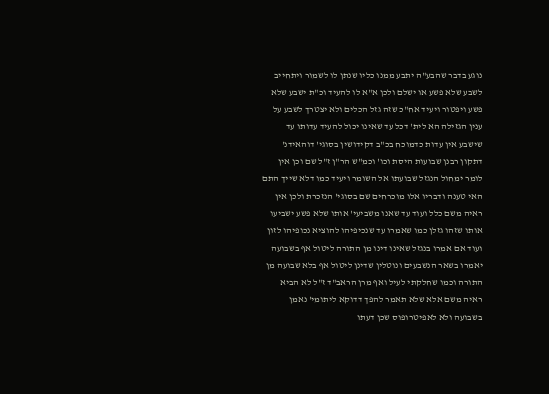נוגע בדבר שהבע"ה יתבע ממנו כליו שנתן לו לשמור ויתחייב לשבע שלא פשע או ישלם ולכן א"א לו להעיד וכ"ת ישבע שלא פשע ויפטור ויעיד אח"כ שזה גזל הכלים ולא יצטרך לשבע על ענין הגזילה הא לית' דכל עד שאינו יכול להעיד עדותו עד שישבע אין עדות כדמוכח בכ"ב דקידושין בסוגי' דוהאידנ' דתקון רבנן שבועות היסת וכו' וכמ"ש הר"ן ז"ל שם וכן אין לומר ימחול הנגזל שבועתו אל השומר ויעיד כמו דלא שייך התם האי טענה ודבריו אלו מוכרחים שם בסוגי' הנזכרת ולכן אין ראיה משם כלל ועוד עד שאנו משביעי' אותו שלא פשע ישביעו אותו שזהו גזלן כמו שאמרו עד שנכיפיהו להוציא נכופיהו לזון ועוד אם אמרו בנגזל שאינו דינו מן התורה ליטול אף בשבועה יאמרו בשאר הנשבעים ונוטלין שדינן ליטול אף בלא שבועה מן התורה וכמו שחלקתי לעיל ואף מרן הראב"ד ז"ל לא הביא ראיה משם אלא שלא תאמר להפך דדוקא ליתומי' נאמן בשבועה ולא לאפיטרופוס שכן דעתו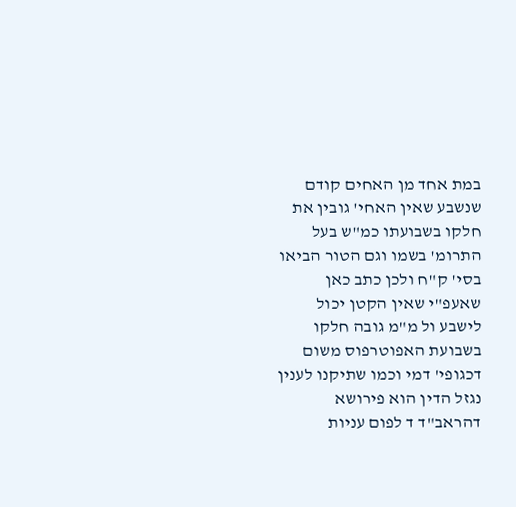במת אחד מן האחים קודם שנשבע שאין האחי' גובין את חלקו בשבועתו כמ"ש בעל התרומ' בשמו וגם הטור הביאו בסי' ק"ח ולכן כתב כאן שאעפ"י שאין הקטן יכול לישבע ול מ"מ גובה חלקו בשבועת האפוטרפוס משום דכגופי' דמי וכמו שתיקנו לענין נגזל הדין הוא פירושא דהראב"ד ד לפום עניות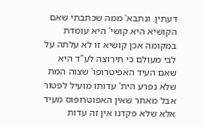דעתין. ונתבא' ממה שכתבתי שאם הקושיא היא קושי' היא עומדת במקומה אכן קושיא זו לא עלתה על לבי מעולם כי תירוצה לע"ד היא שאם העיד האפיטרופו' שצוה המת שלא נפרע הית' עדותו מועיל לפטור אבל מאחר שאין האפוטרופוס מעיד אלא שלא פקדנו אין זה עדות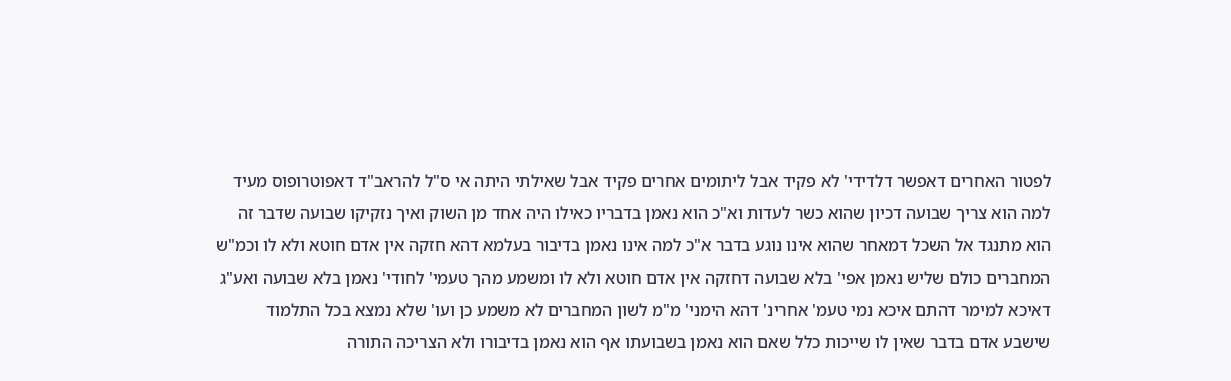לפטור האחרים דאפשר דלדידי' לא פקיד אבל ליתומים אחרים פקיד אבל שאילתי היתה אי ס"ל להראב"ד דאפוטרופוס מעיד למה הוא צריך שבועה דכיון שהוא כשר לעדות וא"כ הוא נאמן בדבריו כאילו היה אחד מן השוק ואיך נזקיקו שבועה שדבר זה הוא מתנגד אל השכל דמאחר שהוא אינו נוגע בדבר א"כ למה אינו נאמן בדיבור בעלמא דהא חזקה אין אדם חוטא ולא לו וכמ"ש המחברים כולם שליש נאמן אפי' בלא שבועה דחזקה אין אדם חוטא ולא לו ומשמע מהך טעמי' לחודי' נאמן בלא שבועה ואע"ג דאיכא למימר דהתם איכא נמי טעמ' אחרינ' דהא הימני' מ"מ לשון המחברים לא משמע כן ועו' שלא נמצא בכל התלמוד שישבע אדם בדבר שאין לו שייכות כלל שאם הוא נאמן בשבועתו אף הוא נאמן בדיבורו ולא הצריכה התורה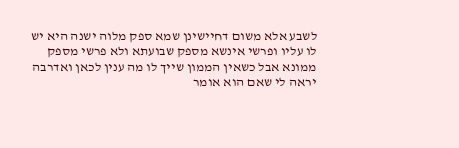לשבע אלא משום דחיישינן שמא ספק מלוה ישנה היא יש לו עליו ופרשי אינשא מספק שבועתא ולא פרשי מספק ממונא אבל כשאין הממון שייך לו מה ענין לכאן ואדרבה יראה לי שאם הוא אומר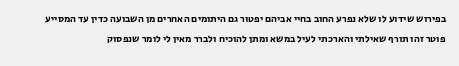בפירוש שידוע לו שלא נפרע החוב בחיי אביהם יפטור גם היתומים האחרים מן השבועה כדין עד המסייע פוטר זהו תורף שאילתי והארכתי לעיל במשא ומתן להוכיח ולברר מאין לי לומר שנפסוק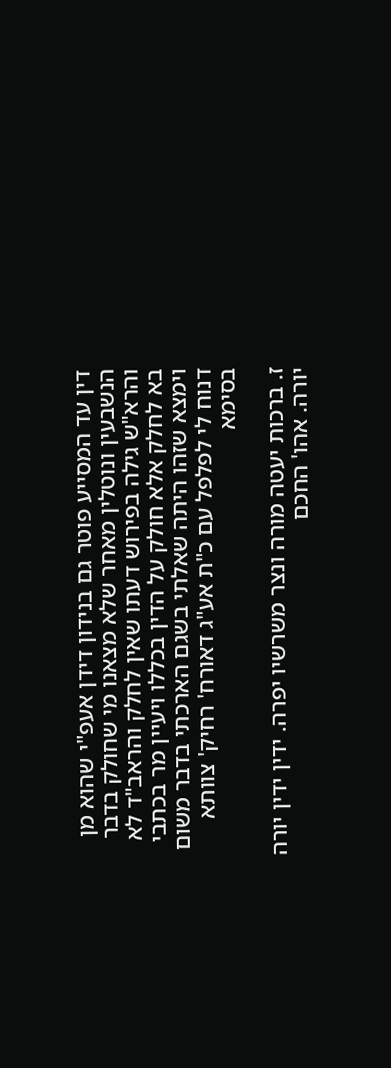דין עד המסייע פוטר גם בנידון דידן אעפ"י שהוא מן הנשבעין ונוטלין מאחר שלא מצאנו מי שחולק בדבר והרא"ש גילה בפירוש דעתו שאין לחלק והראב"ד לא בא לחלק אלא חולק על הדין בכללו ויעיין מר בכתבי וימצא שזהו היתה שאלתי בשגם הארכתי בדבר משום דנוח לי לפלפל עם כ"ת אע"ג דאורח' רחיק' צוותא בסימא

ז. ברכות יעטה מורה ונצר משרשיו יפרה. ידין ידין יורה יורה. אהו' החכם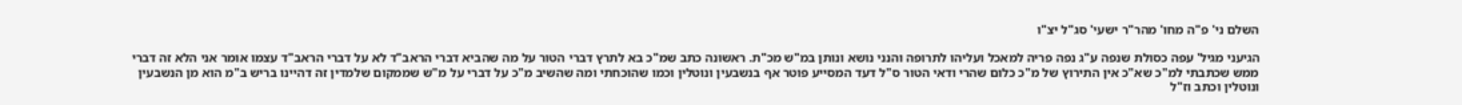השלם ני' פ"ה מחו' מהר"ר ישעי' סג"ל יצ"ו

הגיעני מגיל' עפה כסולת שנפה ע"ג נפה פריה למאכל ועליהו לתרופה והנני נושא ונותן במ"ש מכ"ת. ראשונה כתב שמ"כ בא לתרץ דברי הטור על מה שהביא דברי הראב"ד לא על דברי הראב"ד עצמו אומר אני הלא זה דברי ממש שכתבתי למ"כ שא"כ אין התירוץ של מ"כ כלום שהרי ודאי הטור ס"ל דעד המסייע פוטר אף בנשבעין ונוטלין וכמו שהוכחתי ומה שהשיב מ"כ על דברי על מ"ש שממקום שלמדין זה דהיינו בריש ב"מ הוא מן הנשבעין ונוטלין וכתב וז"ל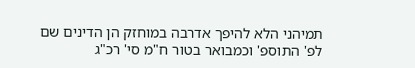תמיהני הלא להיפך אדרבה במוחזק הן הדינים שם לפ' התוספ' וכמבואר בטור ח"מ סי' רכ"ג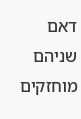דאם שניהם מוחזקים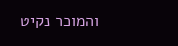והמוכר נקיט